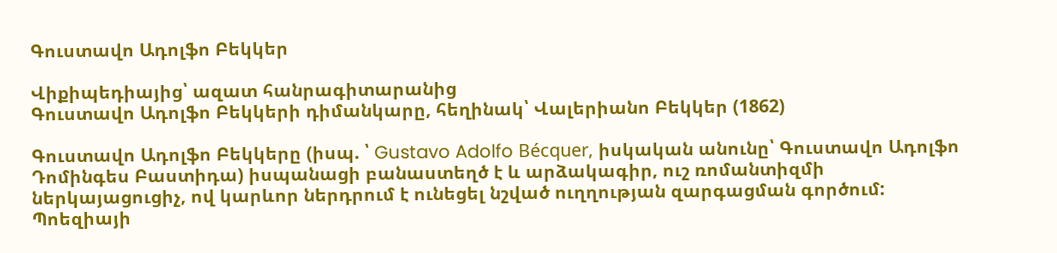Գուստավո Ադոլֆո Բեկկեր

Վիքիպեդիայից՝ ազատ հանրագիտարանից
Գուստավո Ադոլֆո Բեկկերի դիմանկարը, հեղինակ՝ Վալերիանո Բեկկեր (1862)

Գուստավո Ադոլֆո Բեկկերը (իսպ. ՝ Gustavo Adolfo Bécquer, իսկական անունը՝ Գուստավո Ադոլֆո Դոմինգես Բաստիդա) իսպանացի բանաստեղծ է և արձակագիր, ուշ ռոմանտիզմի ներկայացուցիչ, ով կարևոր ներդրում է ունեցել նշված ուղղության զարգացման գործում: Պոեզիայի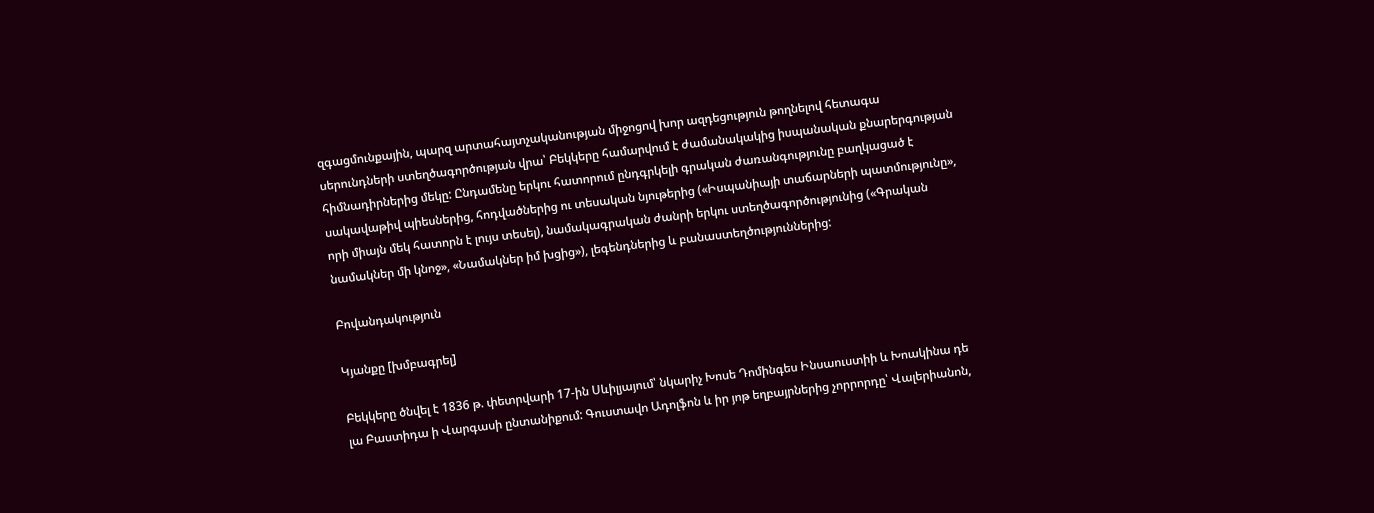զգացմունքային, պարզ արտահայտչականության միջոցով խոր ազդեցություն թողնելով հետագա սերունդների ստեղծագործության վրա՝ Բեկկերը համարվում է ժամանակակից իսպանական քնարերգության հիմնադիրներից մեկը: Ընդամենը երկու հատորում ընդգրկելի գրական ժառանգությունը բաղկացած է սակավաթիվ պիեսներից, հոդվածներից ու տեսական նյութերից («Իսպանիայի տաճարների պատմությունը», որի միայն մեկ հատորն է լույս տեսել), նամակագրական ժանրի երկու ստեղծագործությունից («Գրական նամակներ մի կնոջ», «Նամակներ իմ խցից»), լեգենդներից և բանաստեղծություններից:

Բովանդակություն

Կյանքը [խմբագրել]

Բեկկերը ծնվել է 1836 թ. փետրվարի 17-ին Սևիլյայում՝ նկարիչ Խոսե Դոմինգես Ինսաուստիի և Խոակինա դե լա Բաստիդա ի Վարգասի ընտանիքում: Գուստավո Ադոլֆոն և իր յոթ եղբայրներից չորրորդը՝ Վալերիանոն,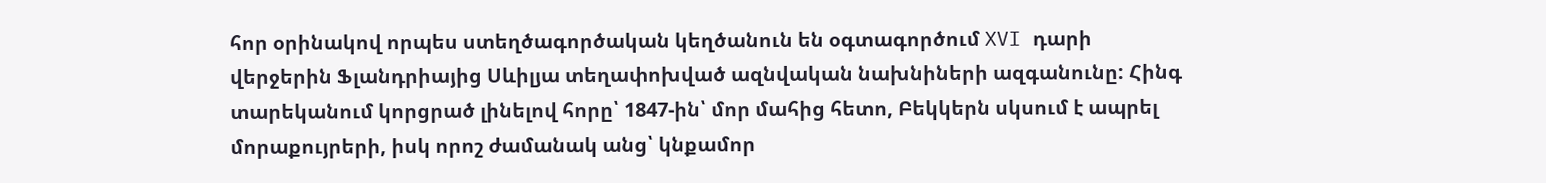հոր օրինակով որպես ստեղծագործական կեղծանուն են օգտագործում XVI դարի վերջերին Ֆլանդրիայից Սևիլյա տեղափոխված ազնվական նախնիների ազգանունը: Հինգ տարեկանում կորցրած լինելով հորը՝ 1847-ին՝ մոր մահից հետո, Բեկկերն սկսում է ապրել մորաքույրերի, իսկ որոշ ժամանակ անց՝ կնքամոր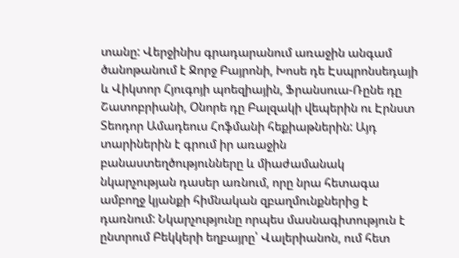տանը: Վերջինիս գրադարանում առաջին անգամ ծանոթանում է Ջորջ Բայրոնի, Խոսե դե Էսպրոնսեդայի և Վիկտոր Հյուգոյի պոեզիային, Ֆրանսուա-Ռընե դը Շատոբրիանի, Օնորե դը Բալզակի վեպերին ու Էրնստ Տեոդոր Ամադեուս Հոֆմանի հեքիաթներին: Այդ տարիներին է գրում իր առաջին բանաստեղծությունները և միաժամանակ նկարչության դասեր առնում, որը նրա հետագա ամբողջ կյանքի հիմնական զբաղմունքներից է դառնում: Նկարչությունը որպես մասնագիտություն է ընտրում Բեկկերի եղբայրը՝ Վալերիանոն, ում հետ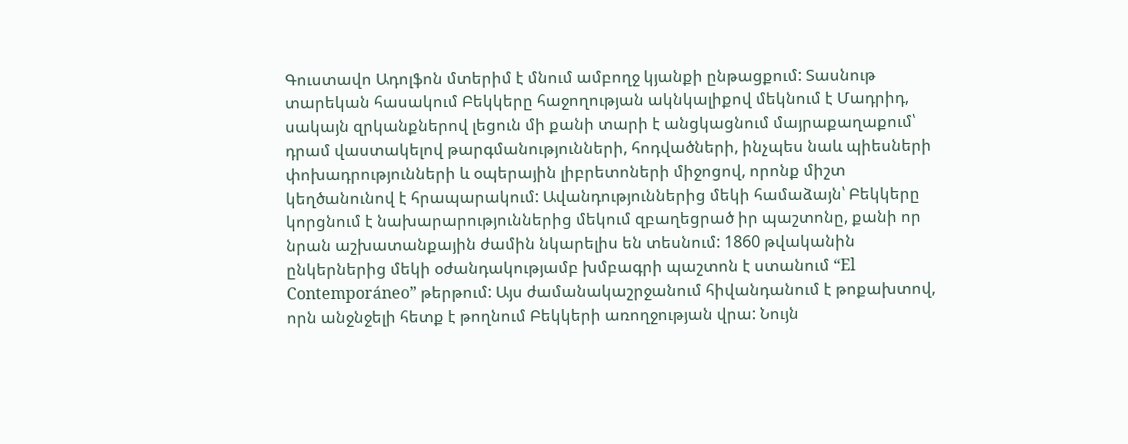Գուստավո Ադոլֆոն մտերիմ է մնում ամբողջ կյանքի ընթացքում: Տասնութ տարեկան հասակում Բեկկերը հաջողության ակնկալիքով մեկնում է Մադրիդ, սակայն զրկանքներով լեցուն մի քանի տարի է անցկացնում մայրաքաղաքում՝ դրամ վաստակելով թարգմանությունների, հոդվածների, ինչպես նաև պիեսների փոխադրությունների և օպերային լիբրետոների միջոցով, որոնք միշտ կեղծանունով է հրապարակում: Ավանդություններից մեկի համաձայն՝ Բեկկերը կորցնում է նախարարություններից մեկում զբաղեցրած իր պաշտոնը, քանի որ նրան աշխատանքային ժամին նկարելիս են տեսնում: 1860 թվականին ընկերներից մեկի օժանդակությամբ խմբագրի պաշտոն է ստանում “El Contemporáneo” թերթում: Այս ժամանակաշրջանում հիվանդանում է թոքախտով, որն անջնջելի հետք է թողնում Բեկկերի առողջության վրա: Նույն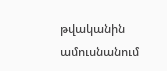թվականին ամուսնանում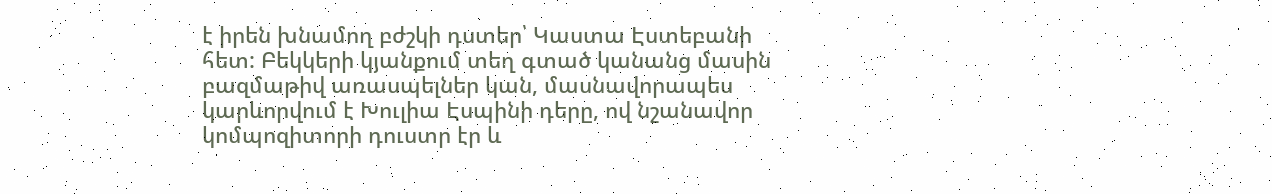է իրեն խնամող բժշկի դստեր՝ Կաստա Էստեբանի հետ: Բեկկերի կյանքում տեղ գտած կանանց մասին բազմաթիվ առասպելներ կան, մասնավորապես կարևորվում է Խուլիա Էսպինի դերը, ով նշանավոր կոմպոզիտորի դուստր էր և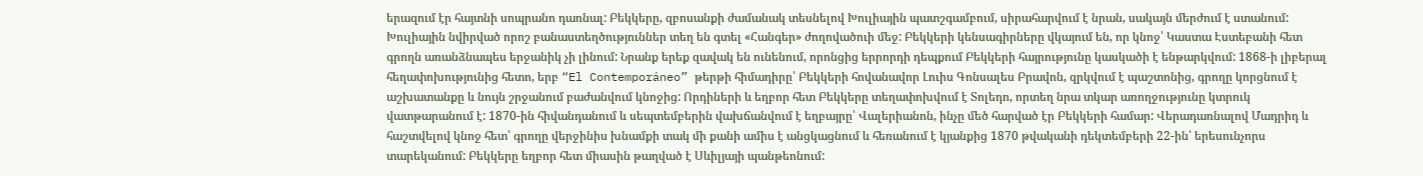երազում էր հայտնի սոպրանո դառնալ: Բեկկերը, զբոսանքի ժամանակ տեսնելով Խուլիային պատշգամբում, սիրահարվում է նրան, սակայն մերժում է ստանում: Խուլիային նվիրված որոշ բանաստեղծություններ տեղ են գտել «Հանգեր» ժողովածուի մեջ: Բեկկերի կենսագիրները վկայում են, որ կնոջ՝ Կաստա Էստեբանի հետ գրողն առանձնապես երջանիկ չի լինում: Նրանք երեք զավակ են ունենում, որոնցից երրորդի դեպքում Բեկկերի հայրությունը կասկածի է ենթարկվում: 1868-ի լիբերալ հեղափոխությունից հետո, երբ “El Contemporáneo” թերթի հիմադիրը՝ Բեկկերի հովանավոր Լուիս Գոնսալես Բրավոն, զրկվում է պաշտոնից, գրողը կորցնում է աշխատանքը և նույն շրջանում բաժանվում կնոջից: Որդիների և եղբոր հետ Բեկկերը տեղափոխվում է Տոլեդո, որտեղ նրա տկար առողջությունը կտրուկ վատթարանում է: 1870-ին հիվանդանում և սեպտեմբերին վախճանվում է եղբայրը՝ Վալերիանոն, ինչը մեծ հարված էր Բեկկերի համար: Վերադառնալով Մադրիդ և հաշտվելով կնոջ հետ՝ գրողը վերջինիս խնամքի տակ մի քանի ամիս է անցկացնում և հեռանում է կյանքից 1870 թվականի դեկտեմբերի 22-ին՝ երեսունչորս տարեկանում: Բեկկերը եղբոր հետ միասին թաղված է Սևիլյայի պանթեոնում: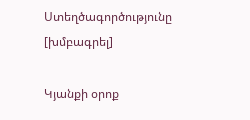Ստեղծագործությունը [խմբագրել]

Կյանքի օրոք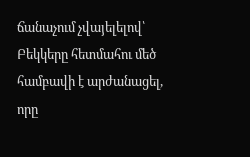ճանաչում չվայելելով՝ Բեկկերը հետմահու մեծ համբավի է արժանացել, որը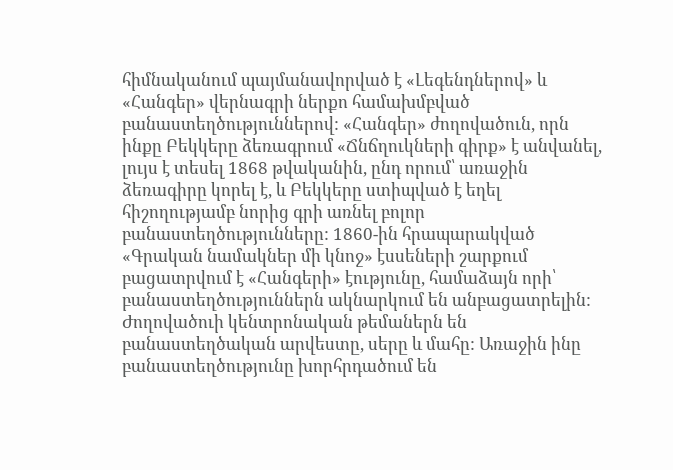հիմնականում պայմանավորված է «Լեգենդներով» և «Հանգեր» վերնագրի ներքո համախմբված բանաստեղծություններով: «Հանգեր» ժողովածուն, որն ինքը Բեկկերը ձեռագրում «Ճնճղուկների գիրք» է անվանել, լույս է տեսել 1868 թվականին, ընդ որում՝ առաջին ձեռագիրը կորել է, և Բեկկերը ստիպված է եղել հիշողությամբ նորից գրի առնել բոլոր բանաստեղծությունները: 1860-ին հրապարակված «Գրական նամակներ մի կնոջ» էսսեների շարքում բացատրվում է «Հանգերի» էությունը, համաձայն որի՝ բանաստեղծություններն ակնարկում են անբացատրելին: Ժողովածուի կենտրոնական թեմաներն են բանաստեղծական արվեստը, սերը և մահը: Առաջին ինը բանաստեղծությունը խորհրդածում են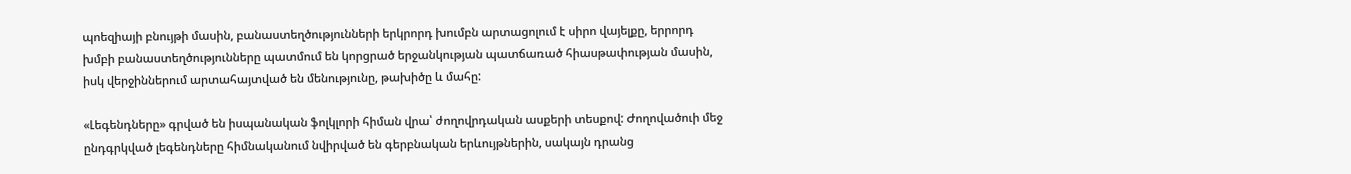պոեզիայի բնույթի մասին, բանաստեղծությունների երկրորդ խումբն արտացոլում է սիրո վայելքը, երրորդ խմբի բանաստեղծությունները պատմում են կորցրած երջանկության պատճառած հիասթափության մասին, իսկ վերջիններում արտահայտված են մենությունը, թախիծը և մահը:

«Լեգենդները» գրված են իսպանական ֆոլկլորի հիման վրա՝ ժողովրդական ասքերի տեսքով: Ժողովածուի մեջ ընդգրկված լեգենդները հիմնականում նվիրված են գերբնական երևույթներին, սակայն դրանց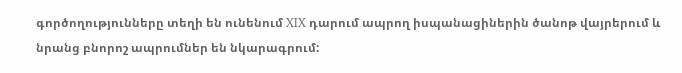գործողությունները տեղի են ունենում XIX դարում ապրող իսպանացիներին ծանոթ վայրերում և նրանց բնորոշ ապրումներ են նկարագրում: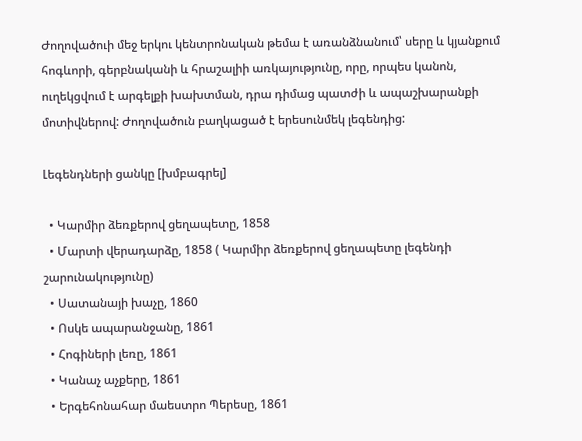Ժողովածուի մեջ երկու կենտրոնական թեմա է առանձնանում՝ սերը և կյանքում հոգևորի, գերբնականի և հրաշալիի առկայությունը, որը, որպես կանոն, ուղեկցվում է արգելքի խախտման, դրա դիմաց պատժի և ապաշխարանքի մոտիվներով: Ժողովածուն բաղկացած է երեսունմեկ լեգենդից:

Լեգենդների ցանկը [խմբագրել]

  • Կարմիր ձեռքերով ցեղապետը, 1858
  • Մարտի վերադարձը, 1858 ( Կարմիր ձեռքերով ցեղապետը լեգենդի շարունակությունը)
  • Սատանայի խաչը, 1860
  • Ոսկե ապարանջանը, 1861
  • Հոգիների լեռը, 1861
  • Կանաչ աչքերը, 1861
  • Երգեհոնահար մաեստրո Պերեսը, 1861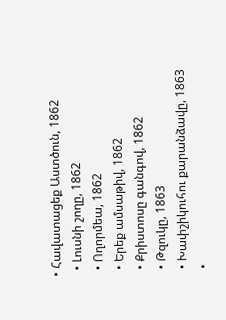• Հավատացեք Աստծուն, 1862
  • Լուսնի շողը, 1862
  • Ողորմեա, 1862
  • Երեք ամսաթիվ, 1862
  • Քրիստոսը գանգով, 1862
  • Թզուկը, 1863
  • Խափշիկուհու քարանձավը, 1863
  •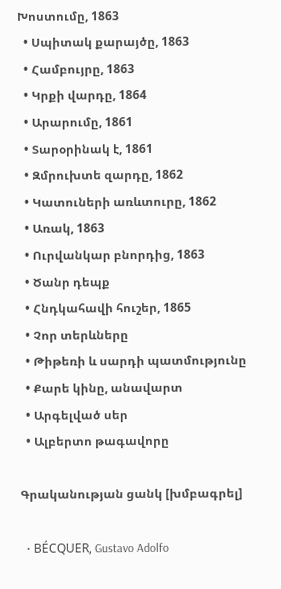Խոստումը, 1863
  • Սպիտակ քարայծը, 1863
  • Համբույրը, 1863
  • Կրքի վարդը, 1864
  • Արարումը, 1861
  • Տարօրինակ է, 1861
  • Զմրուխտե զարդը, 1862
  • Կատուների առևտուրը, 1862
  • Առակ, 1863
  • Ուրվանկար բնորդից, 1863
  • Ծանր դեպք
  • Հնդկահավի հուշեր, 1865
  • Չոր տերևները
  • Թիթեռի և սարդի պատմությունը
  • Քարե կինը, անավարտ
  • Արգելված սեր
  • Ալբերտո թագավորը

Գրականության ցանկ [խմբագրել]

  • BÉCQUER, Gustavo Adolfo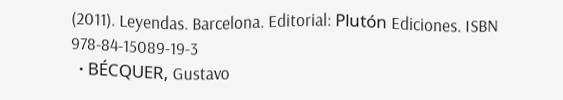(2011). Leyendas. Barcelona. Editorial: Plutón Ediciones. ISBN 978-84-15089-19-3
  • BÉCQUER, Gustavo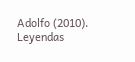Adolfo (2010). Leyendas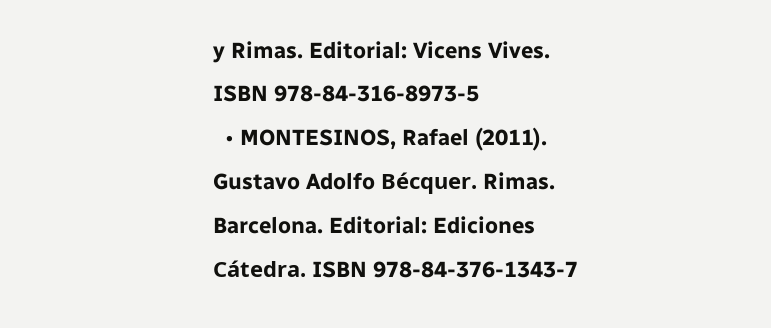y Rimas. Editorial: Vicens Vives. ISBN 978-84-316-8973-5
  • MONTESINOS, Rafael (2011). Gustavo Adolfo Bécquer. Rimas. Barcelona. Editorial: Ediciones Cátedra. ISBN 978-84-376-1343-7